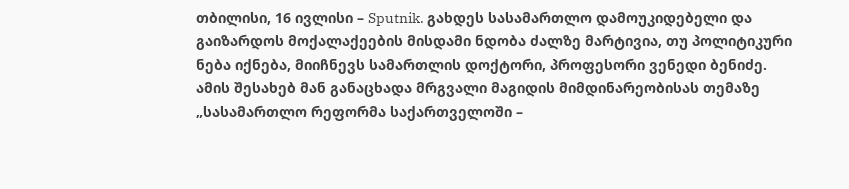თბილისი, 16 ივლისი – Sputnik. გახდეს სასამართლო დამოუკიდებელი და გაიზარდოს მოქალაქეების მისდამი ნდობა ძალზე მარტივია, თუ პოლიტიკური ნება იქნება, მიიჩნევს სამართლის დოქტორი, პროფესორი ვენედი ბენიძე.
ამის შესახებ მან განაცხადა მრგვალი მაგიდის მიმდინარეობისას თემაზე „სასამართლო რეფორმა საქართველოში –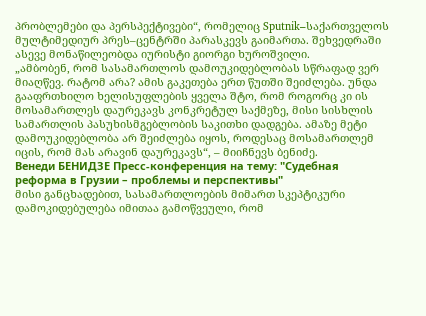პრობლემები და პერსპექტივები“, რომელიც Sputnik–საქართველოს მულტიმედიურ პრეს–ცენტრში პარასკევს გაიმართა. შეხვედრაში ასევე მონაწილეობდა იურისტი გიორგი ხუროშვილი.
„ამბობენ, რომ სასამართლოს დამოუკიდებლობას სწრაფად ვერ მიაღწევ. რატომ არა? ამის გაკეთება ერთ წუთში შეიძლება. უნდა გააფრთხილო ხელისუფლების ყველა შტო, რომ როგორც კი ის მოსამართლეს დაურეკავს კონკრეტულ საქმეზე, მისი სისხლის სამართლის პასუხისმგებლობის საკითხი დადგება. ამაზე მეტი დამოუკიდებლობა არ შეიძლება იყოს, როდესაც მოსამართლემ იცის, რომ მას არავინ დაურეკავს“, – მიიჩნევს ბენიძე.
Венеди БЕНИДЗЕ Пресс-конференция на тему: "Судебная реформа в Грузии – проблемы и перспективы"
მისი განცხადებით, სასამართლოების მიმართ სკეპტიკური დამოკიდებულება იმითაა გამოწვეული, რომ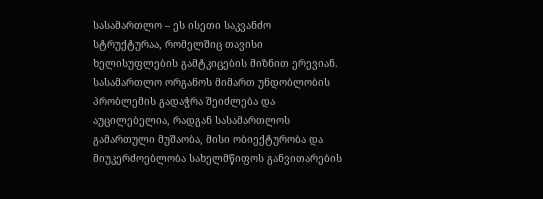სასამართლო – ეს ისეთი საკვანძო სტრუქტურაა, რომელშიც თავისი ხელისუფლების გამტკიცების მიზნით ერევიან. სასამართლო ორგანოს მიმართ უნდობლობის პრობლემის გადაჭრა შეიძლება და აუცილებელია, რადგან სასამართლოს გამართული მუშაობა, მისი ობიექტურობა და მიუკერძოებლობა სახელმწიფოს განვითარების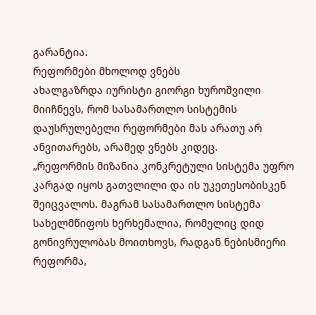გარანტია.
რეფორმები მხოლოდ ვნებს
ახალგაზრდა იურისტი გიორგი ხუროშვილი მიიჩნევს, რომ სასამართლო სისტემის დაუსრულებელი რეფორმები მას არათუ არ ანვითარებს, არამედ ვნებს კიდეც.
„რეფორმის მიზანია კონკრეტული სისტემა უფრო კარგად იყოს გათვლილი და ის უკეთესობისკენ შეიცვალოს. მაგრამ სასამართლო სისტემა სახელმწიფოს ხერხემალია, რომელიც დიდ გონივრულობას მოითხოვს, რადგან ნებისმიერი რეფორმა,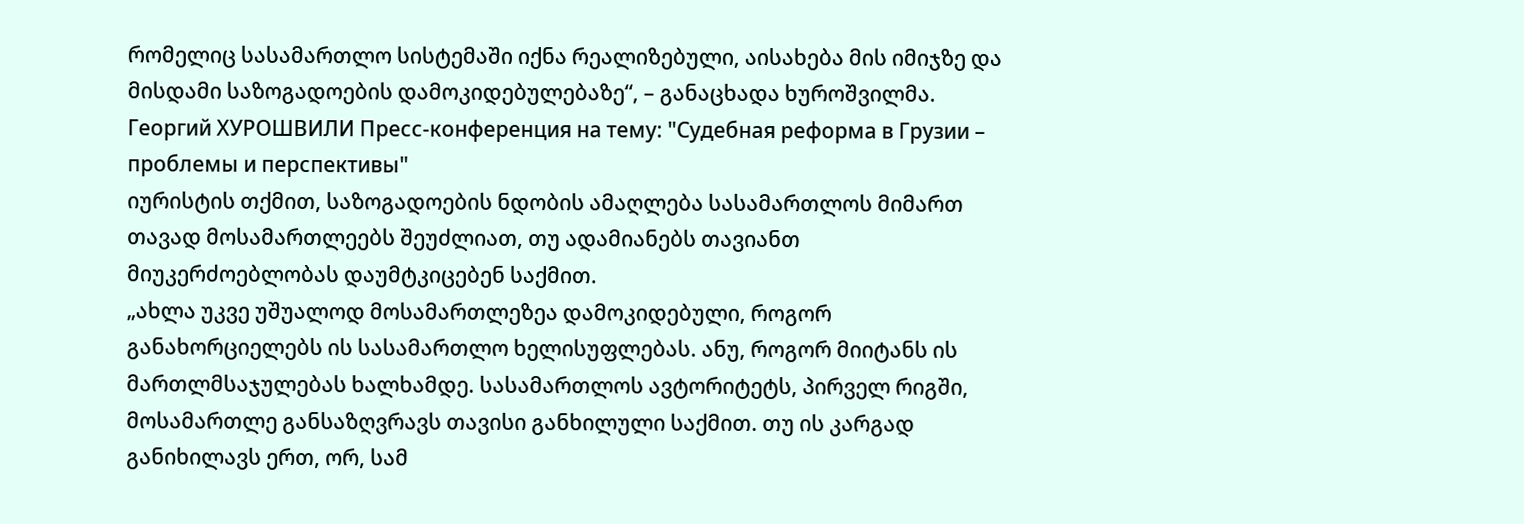რომელიც სასამართლო სისტემაში იქნა რეალიზებული, აისახება მის იმიჯზე და მისდამი საზოგადოების დამოკიდებულებაზე“, – განაცხადა ხუროშვილმა.
Георгий ХУРОШВИЛИ Пресс-конференция на тему: "Судебная реформа в Грузии – проблемы и перспективы"
იურისტის თქმით, საზოგადოების ნდობის ამაღლება სასამართლოს მიმართ თავად მოსამართლეებს შეუძლიათ, თუ ადამიანებს თავიანთ მიუკერძოებლობას დაუმტკიცებენ საქმით.
„ახლა უკვე უშუალოდ მოსამართლეზეა დამოკიდებული, როგორ განახორციელებს ის სასამართლო ხელისუფლებას. ანუ, როგორ მიიტანს ის მართლმსაჯულებას ხალხამდე. სასამართლოს ავტორიტეტს, პირველ რიგში, მოსამართლე განსაზღვრავს თავისი განხილული საქმით. თუ ის კარგად განიხილავს ერთ, ორ, სამ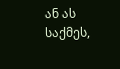ან ას საქმეს,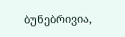ბუნებრივია,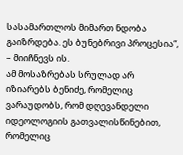სასამართლოს მიმართ ნდობა გაიზრდება. ეს ბუნებრივი პროცესია“, – მიიჩნევს ის.
ამ მოსაზრებას სრულად არ იზიარებს ბენიძე, რომელიც ვარაუდობს, რომ დღევანდელი იდეოლოგიის გათვალისწინებით, რომელიც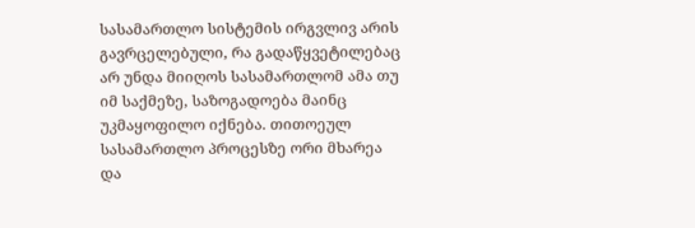სასამართლო სისტემის ირგვლივ არის გავრცელებული, რა გადაწყვეტილებაც არ უნდა მიიღოს სასამართლომ ამა თუ იმ საქმეზე, საზოგადოება მაინც უკმაყოფილო იქნება. თითოეულ სასამართლო პროცესზე ორი მხარეა და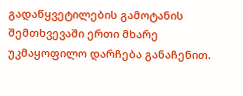გადაწყვეტილების გამოტანის შემთხვევაში ერთი მხარე უკმაყოფილო დარჩება განაჩენით.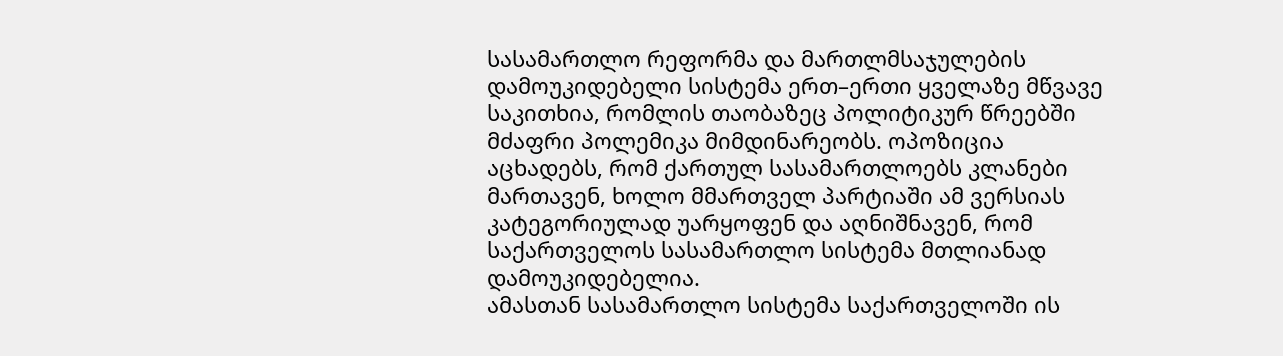სასამართლო რეფორმა და მართლმსაჯულების დამოუკიდებელი სისტემა ერთ–ერთი ყველაზე მწვავე საკითხია, რომლის თაობაზეც პოლიტიკურ წრეებში მძაფრი პოლემიკა მიმდინარეობს. ოპოზიცია აცხადებს, რომ ქართულ სასამართლოებს კლანები მართავენ, ხოლო მმართველ პარტიაში ამ ვერსიას კატეგორიულად უარყოფენ და აღნიშნავენ, რომ საქართველოს სასამართლო სისტემა მთლიანად დამოუკიდებელია.
ამასთან სასამართლო სისტემა საქართველოში ის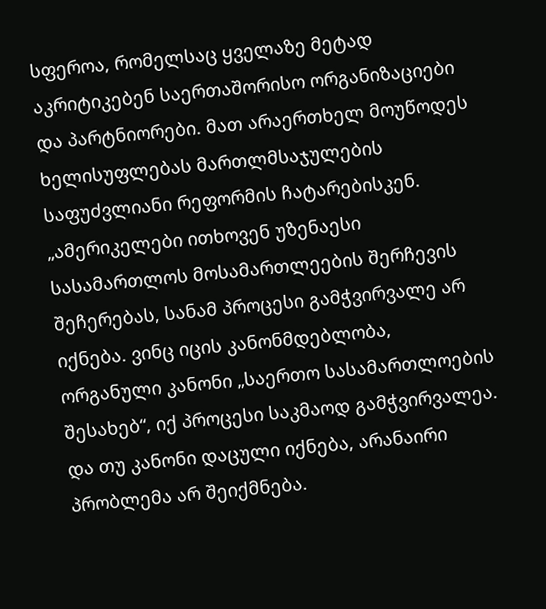სფეროა, რომელსაც ყველაზე მეტად აკრიტიკებენ საერთაშორისო ორგანიზაციები და პარტნიორები. მათ არაერთხელ მოუწოდეს ხელისუფლებას მართლმსაჯულების საფუძვლიანი რეფორმის ჩატარებისკენ.
„ამერიკელები ითხოვენ უზენაესი სასამართლოს მოსამართლეების შერჩევის შეჩერებას, სანამ პროცესი გამჭვირვალე არ იქნება. ვინც იცის კანონმდებლობა, ორგანული კანონი „საერთო სასამართლოების შესახებ“, იქ პროცესი საკმაოდ გამჭვირვალეა. და თუ კანონი დაცული იქნება, არანაირი პრობლემა არ შეიქმნება.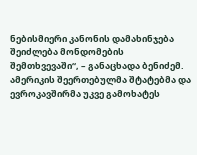ნებისმიერი კანონის დამახინჯება შეიძლება მონდომების შემთხვევაში“, – განაცხადა ბენიძემ.
ამერიკის შეერთებულმა შტატებმა და ევროკავშირმა უკვე გამოხატეს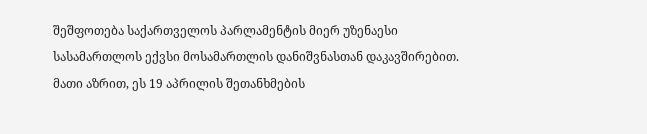შეშფოთება საქართველოს პარლამენტის მიერ უზენაესი სასამართლოს ექვსი მოსამართლის დანიშვნასთან დაკავშირებით. მათი აზრით, ეს 19 აპრილის შეთანხმების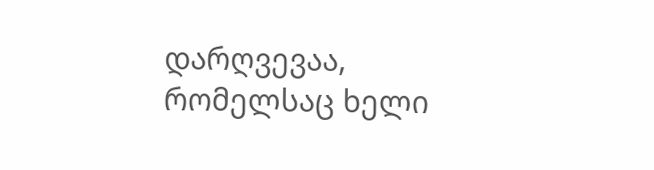დარღვევაა, რომელსაც ხელი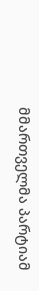მმართველმა პარტიამ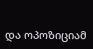და ოპოზიციამ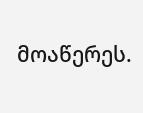მოაწერეს.